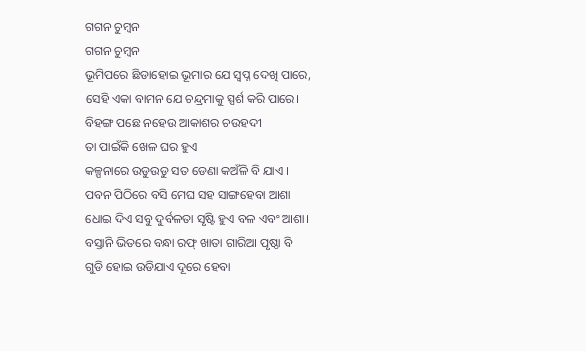ଗଗନ ଚୁମ୍ବନ
ଗଗନ ଚୁମ୍ବନ
ଭୂମିପରେ ଛିଡାହୋଇ ଭୂମାର ଯେ ସ୍ବପ୍ନ ଦେଖି ପାରେ,
ସେହି ଏକା ବାମନ ଯେ ଚନ୍ଦ୍ରମାକୁ ସ୍ପର୍ଶ କରି ପାରେ।
ବିହଙ୍ଗ ପଛେ ନହେଉ ଆକାଶର ଚଉହଦୀ
ତା ପାଇଁକି ଖେଳ ଘର ହୁଏ
କଳ୍ପନାରେ ଉଡୁଉଡୁ ସତ ଡେଣା କଅଁଳି ବି ଯାଏ ।
ପବନ ପିଠିରେ ବସି ମେଘ ସହ ସାଙ୍ଗହେବା ଆଶା
ଧୋଇ ଦିଏ ସବୁ ଦୁର୍ବଳତା ସୃଷ୍ଟି ହୁଏ ବଳ ଏବଂ ଆଶା।
ବସ୍ତାନି ଭିତରେ ବନ୍ଧା ରଫ୍ ଖାତା ଗାରିଆ ପୃଷ୍ଠା ବି
ଗୁଡି ହୋଇ ଉଡିଯାଏ ଦୂରେ ହେବା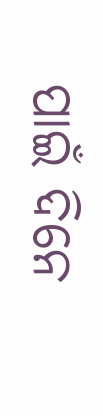ପାଇଁ ଦିନେ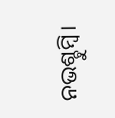ନଭଶ୍ଚୁମ୍ବି।